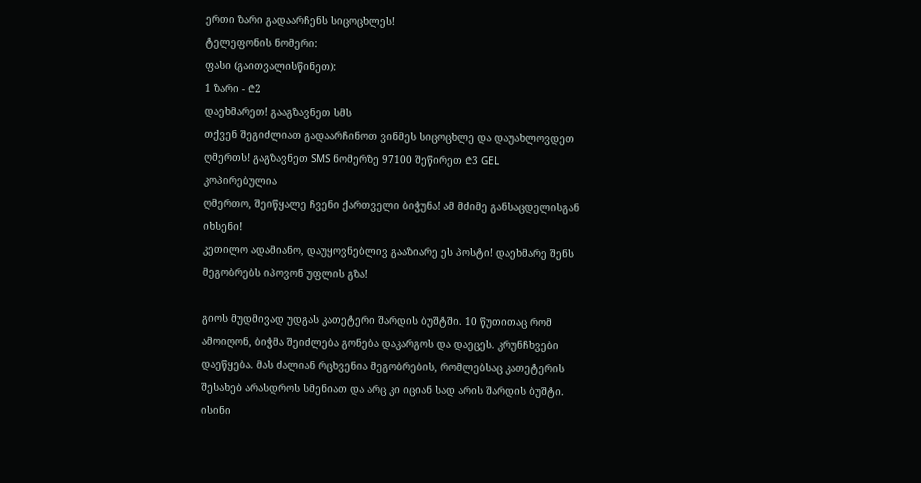ერთი ზარი გადაარჩენს სიცოცხლეს!
ტელეფონის ნომერი:
ფასი (გაითვალისწინეთ):
1 ზარი - ₾2
დაეხმარეთ! გააგზავნეთ სმს
თქვენ შეგიძლიათ გადაარჩინოთ ვინმეს სიცოცხლე და დაუახლოვდეთ ღმერთს! გაგზავნეთ SMS ნომერზე 97100 შეწირეთ ₾3 GEL
კოპირებულია
ღმერთო, შეიწყალე ჩვენი ქართველი ბიჭუნა! ამ მძიმე განსაცდელისგან იხსენი!
კეთილო ადამიანო, დაუყოვნებლივ გააზიარე ეს პოსტი! დაეხმარე შენს მეგობრებს იპოვონ უფლის გზა!

გიოს მუდმივად უდგას კათეტერი შარდის ბუშტში. 10 წუთითაც რომ ამოიღონ, ბიჭმა შეიძლება გონება დაკარგოს და დაეცეს. კრუნჩხვები დაეწყება. მას ძალიან რცხვენია მეგობრების, რომლებსაც კათეტერის შესახებ არასდროს სმენიათ და არც კი იციან სად არის შარდის ბუშტი. ისინი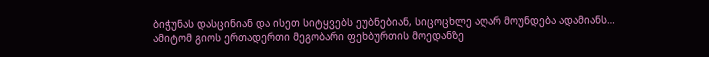ბიჭუნას დასცინიან და ისეთ სიტყვებს ეუბნებიან, სიცოცხლე აღარ მოუნდება ადამიანს…
ამიტომ გიოს ერთადერთი მეგობარი ფეხბურთის მოედანზე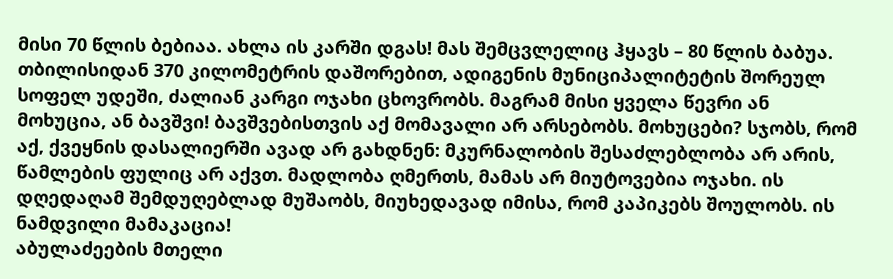მისი 70 წლის ბებიაა. ახლა ის კარში დგას! მას შემცვლელიც ჰყავს – 80 წლის ბაბუა.
თბილისიდან 370 კილომეტრის დაშორებით, ადიგენის მუნიციპალიტეტის შორეულ სოფელ უდეში, ძალიან კარგი ოჯახი ცხოვრობს. მაგრამ მისი ყველა წევრი ან მოხუცია, ან ბავშვი! ბავშვებისთვის აქ მომავალი არ არსებობს. მოხუცები? სჯობს, რომ აქ, ქვეყნის დასალიერში ავად არ გახდნენ: მკურნალობის შესაძლებლობა არ არის, წამლების ფულიც არ აქვთ. მადლობა ღმერთს, მამას არ მიუტოვებია ოჯახი. ის დღედაღამ შემდუღებლად მუშაობს, მიუხედავად იმისა, რომ კაპიკებს შოულობს. ის ნამდვილი მამაკაცია!
აბულაძეების მთელი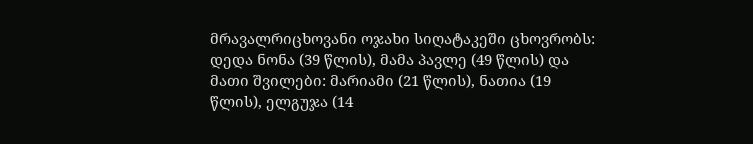მრავალრიცხოვანი ოჯახი სიღატაკეში ცხოვრობს: დედა ნონა (39 წლის), მამა პავლე (49 წლის) და მათი შვილები: მარიამი (21 წლის), ნათია (19 წლის), ელგუჯა (14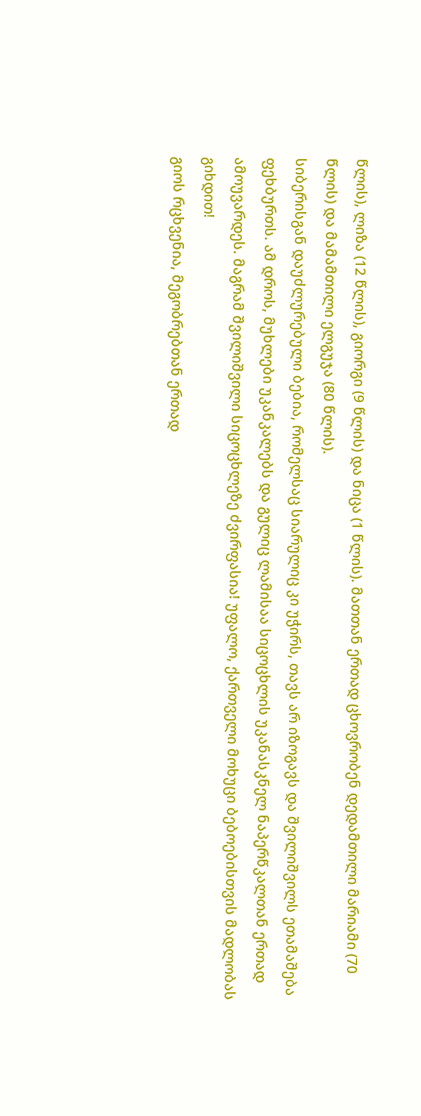წლის), ლიზა (12 წლის), გიორგი (9 წლის) და ნიცა (1 წლის). მათთან ერთად ცხოვრობენ დედამთილი მარიამი (70 წლის) და მამამთილი ელგუჯა (80 წლის).
სიბერისგან დაუძლურებული ბებია, რომელსაც სიარულიც კი უჭირს, თავს არ იზოგავს და შვილიშვილს ეთამაშება ფეხბურთს. ამ დროს, მუხლები უკანკალებს და გულიც ლამისაა სიცოცხლის უკანასკნელ ნაპერწკალთან ერთად ამოუვარდეს. მაგრამ შვილიშვილი სიცოცხლეზე ძვირფასია! უფალო, ქართველი მოხუცი ბებოებისთვის მადლობას გიხდით!
გიოს რცხვენია, მეგობრებთან ერთად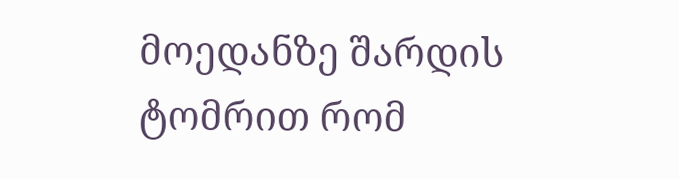მოედანზე შარდის ტომრით რომ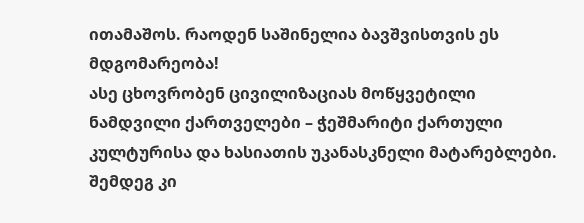ითამაშოს. რაოდენ საშინელია ბავშვისთვის ეს მდგომარეობა!
ასე ცხოვრობენ ცივილიზაციას მოწყვეტილი ნამდვილი ქართველები – ჭეშმარიტი ქართული კულტურისა და ხასიათის უკანასკნელი მატარებლები. შემდეგ კი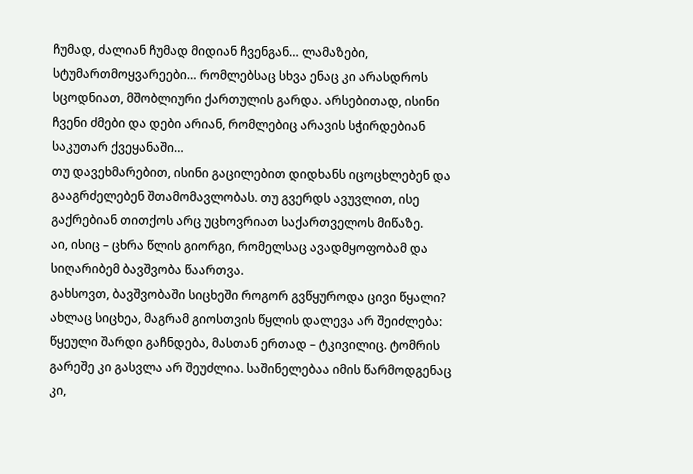ჩუმად, ძალიან ჩუმად მიდიან ჩვენგან… ლამაზები, სტუმართმოყვარეები… რომლებსაც სხვა ენაც კი არასდროს სცოდნიათ, მშობლიური ქართულის გარდა. არსებითად, ისინი ჩვენი ძმები და დები არიან, რომლებიც არავის სჭირდებიან საკუთარ ქვეყანაში…
თუ დავეხმარებით, ისინი გაცილებით დიდხანს იცოცხლებენ და გააგრძელებენ შთამომავლობას. თუ გვერდს ავუვლით, ისე გაქრებიან თითქოს არც უცხოვრიათ საქართველოს მიწაზე.
აი, ისიც – ცხრა წლის გიორგი, რომელსაც ავადმყოფობამ და სიღარიბემ ბავშვობა წაართვა.
გახსოვთ, ბავშვობაში სიცხეში როგორ გვწყუროდა ცივი წყალი? ახლაც სიცხეა, მაგრამ გიოსთვის წყლის დალევა არ შეიძლება: წყეული შარდი გაჩნდება, მასთან ერთად – ტკივილიც. ტომრის გარეშე კი გასვლა არ შეუძლია. საშინელებაა იმის წარმოდგენაც კი,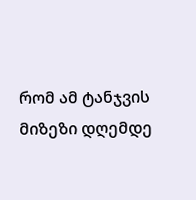რომ ამ ტანჯვის მიზეზი დღემდე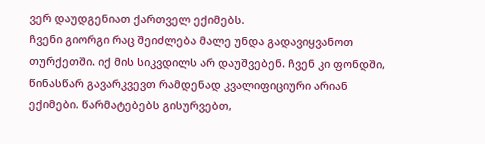ვერ დაუდგენიათ ქართველ ექიმებს.
ჩვენი გიორგი რაც შეიძლება მალე უნდა გადავიყვანოთ თურქეთში. იქ მის სიკვდილს არ დაუშვებენ. ჩვენ კი ფონდში, წინასწარ გავარკვევთ რამდენად კვალიფიციური არიან ექიმები. წარმატებებს გისურვებთ,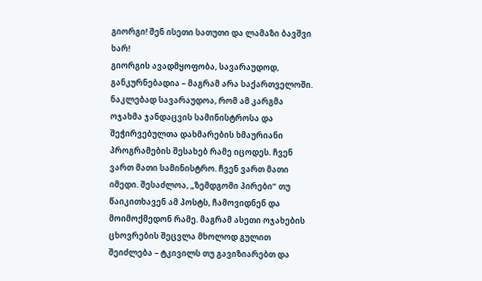გიორგი! შენ ისეთი სათუთი და ლამაზი ბავშვი ხარ!
გიორგის ავადმყოფობა, სავარაუდოდ, განკურნებადია – მაგრამ არა საქართველოში. ნაკლებად სავარაუდოა, რომ ამ კარგმა ოჯახმა ჯანდაცვის სამინისტროსა და შეჭირვებულთა დახმარების ხმაურიანი პროგრამების შესახებ რამე იცოდეს. ჩვენ ვართ მათი სამინისტრო. ჩვენ ვართ მათი იმედი. შესაძლოა, „ზემდგომი პირები“ თუ წაიკითხავენ ამ პოსტს, ჩამოვიდნენ და მოიმოქმედონ რამე. მაგრამ ასეთი ოჯახების ცხოვრების შეცვლა მხოლოდ გულით შეიძლება – ტკივილს თუ გავიზიარებთ და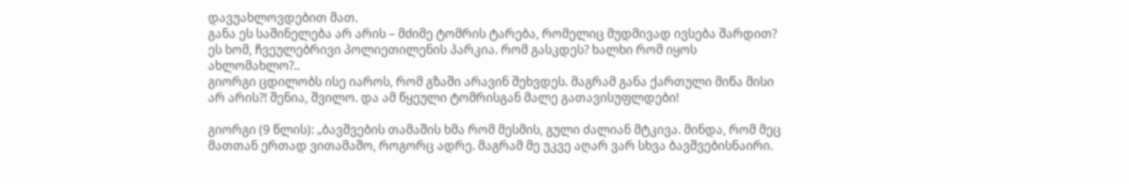დავუახლოვდებით მათ.
განა ეს საშინელება არ არის – მძიმე ტომრის ტარება, რომელიც მუდმივად ივსება შარდით? ეს ხომ, ჩვეულებრივი პოლიეთილენის პარკია. რომ გასკდეს? ხალხი რომ იყოს ახლომახლო?..
გიორგი ცდილობს ისე იაროს, რომ გზაში არავინ შეხვდეს. მაგრამ განა ქართული მიწა მისი არ არის?! შენია, შვილო. და ამ წყეული ტომრისგან მალე გათავისუფლდები!

გიორგი (9 წლის): „ბავშვების თამაშის ხმა რომ მესმის, გული ძალიან მტკივა. მინდა, რომ მეც მათთან ერთად ვითამაშო, როგორც ადრე. მაგრამ მე უკვე აღარ ვარ სხვა ბავშვებისნაირი.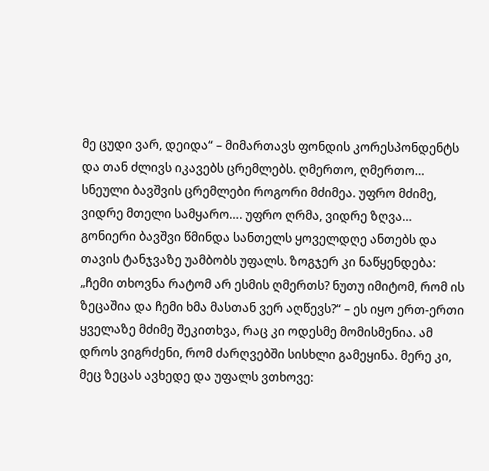მე ცუდი ვარ, დეიდა“ – მიმართავს ფონდის კორესპონდენტს და თან ძლივს იკავებს ცრემლებს. ღმერთო, ღმერთო… სნეული ბავშვის ცრემლები როგორი მძიმეა. უფრო მძიმე, ვიდრე მთელი სამყარო…. უფრო ღრმა, ვიდრე ზღვა…
გონიერი ბავშვი წმინდა სანთელს ყოველდღე ანთებს და თავის ტანჯვაზე უამბობს უფალს. ზოგჯერ კი ნაწყენდება: „ჩემი თხოვნა რატომ არ ესმის ღმერთს? ნუთუ იმიტომ, რომ ის ზეცაშია და ჩემი ხმა მასთან ვერ აღწევს?“ – ეს იყო ერთ-ერთი ყველაზე მძიმე შეკითხვა, რაც კი ოდესმე მომისმენია. ამ დროს ვიგრძენი, რომ ძარღვებში სისხლი გამეყინა. მერე კი, მეც ზეცას ავხედე და უფალს ვთხოვე: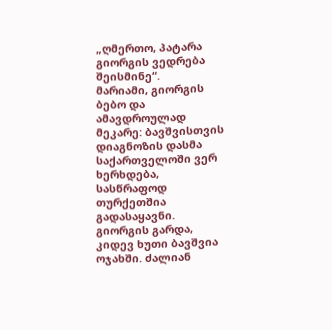„ღმერთო, პატარა გიორგის ვედრება შეისმინე“.
მარიამი, გიორგის ბებო და ამავდროულად მეკარე: ბავშვისთვის დიაგნოზის დასმა საქართველოში ვერ ხერხდება, სასწრაფოდ თურქეთშია გადასაყავნი. გიორგის გარდა, კიდევ ხუთი ბავშვია ოჯახში. ძალიან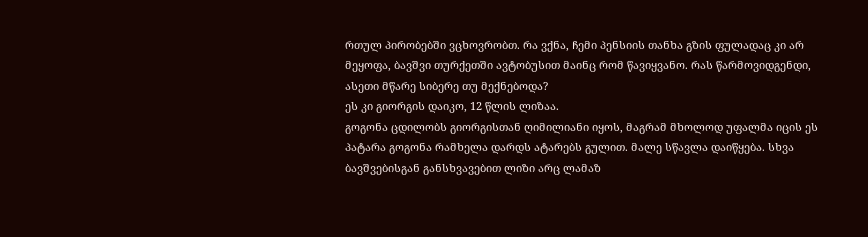რთულ პირობებში ვცხოვრობთ. რა ვქნა, ჩემი პენსიის თანხა გზის ფულადაც კი არ მეყოფა, ბავშვი თურქეთში ავტობუსით მაინც რომ წავიყვანო. რას წარმოვიდგენდი, ასეთი მწარე სიბერე თუ მექნებოდა?
ეს კი გიორგის დაიკო, 12 წლის ლიზაა.
გოგონა ცდილობს გიორგისთან ღიმილიანი იყოს, მაგრამ მხოლოდ უფალმა იცის ეს პატარა გოგონა რამხელა დარდს ატარებს გულით. მალე სწავლა დაიწყება. სხვა ბავშვებისგან განსხვავებით ლიზი არც ლამაზ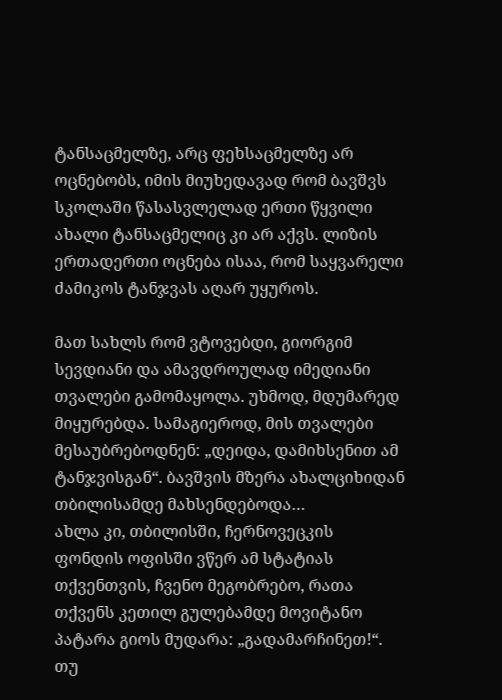ტანსაცმელზე, არც ფეხსაცმელზე არ ოცნებობს, იმის მიუხედავად რომ ბავშვს სკოლაში წასასვლელად ერთი წყვილი ახალი ტანსაცმელიც კი არ აქვს. ლიზის ერთადერთი ოცნება ისაა, რომ საყვარელი ძამიკოს ტანჯვას აღარ უყუროს.

მათ სახლს რომ ვტოვებდი, გიორგიმ სევდიანი და ამავდროულად იმედიანი თვალები გამომაყოლა. უხმოდ, მდუმარედ მიყურებდა. სამაგიეროდ, მის თვალები მესაუბრებოდნენ: „დეიდა, დამიხსენით ამ ტანჯვისგან“. ბავშვის მზერა ახალციხიდან თბილისამდე მახსენდებოდა…
ახლა კი, თბილისში, ჩერნოვეცკის ფონდის ოფისში ვწერ ამ სტატიას თქვენთვის, ჩვენო მეგობრებო, რათა თქვენს კეთილ გულებამდე მოვიტანო პატარა გიოს მუდარა: „გადამარჩინეთ!“.
თუ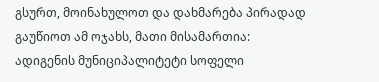გსურთ, მოინახულოთ და დახმარება პირადად გაუწიოთ ამ ოჯახს, მათი მისამართია: ადიგენის მუნიციპალიტეტი სოფელი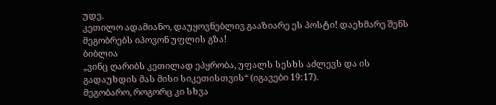უდე.
კეთილო ადამიანო, დაუყოვნებლივ გააზიარე ეს პოსტი! დაეხმარე შენს მეგობრებს იპოვონ უფლის გზა!
ბიბლია
„ვინც ღარიბს კეთილად ეპყრობა, უფალს სესხს აძლევს და ის გადაუხდის მას მისი სიკეთისთვის“ (იგავები 19:17).
მეგობარო, როგორც კი სხვა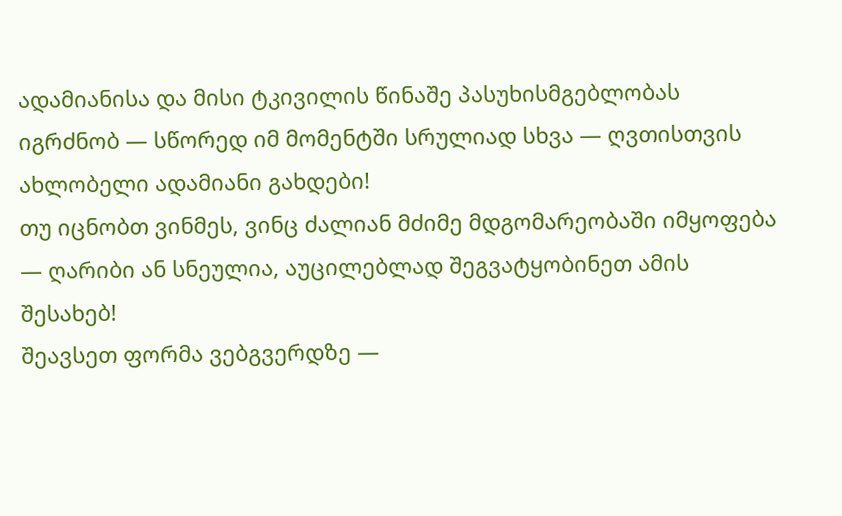ადამიანისა და მისი ტკივილის წინაშე პასუხისმგებლობას იგრძნობ — სწორედ იმ მომენტში სრულიად სხვა — ღვთისთვის ახლობელი ადამიანი გახდები!
თუ იცნობთ ვინმეს, ვინც ძალიან მძიმე მდგომარეობაში იმყოფება — ღარიბი ან სნეულია, აუცილებლად შეგვატყობინეთ ამის შესახებ!
შეავსეთ ფორმა ვებგვერდზე —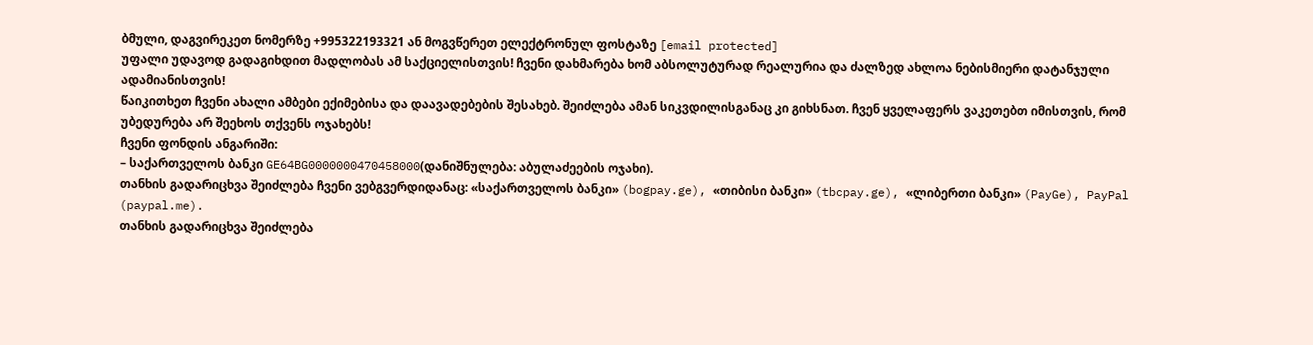ბმული, დაგვირეკეთ ნომერზე +995322193321 ან მოგვწერეთ ელექტრონულ ფოსტაზე [email protected]
უფალი უდავოდ გადაგიხდით მადლობას ამ საქციელისთვის! ჩვენი დახმარება ხომ აბსოლუტურად რეალურია და ძალზედ ახლოა ნებისმიერი დატანჯული ადამიანისთვის!
წაიკითხეთ ჩვენი ახალი ამბები ექიმებისა და დაავადებების შესახებ. შეიძლება ამან სიკვდილისგანაც კი გიხსნათ. ჩვენ ყველაფერს ვაკეთებთ იმისთვის, რომ უბედურება არ შეეხოს თქვენს ოჯახებს!
ჩვენი ფონდის ანგარიში:
– საქართველოს ბანკი GE64BG0000000470458000(დანიშნულება: აბულაძეების ოჯახი).
თანხის გადარიცხვა შეიძლება ჩვენი ვებგვერდიდანაც: «საქართველოს ბანკი» (bogpay.ge), «თიბისი ბანკი» (tbcpay.ge), «ლიბერთი ბანკი» (PayGe), PayPal (paypal.me).
თანხის გადარიცხვა შეიძლება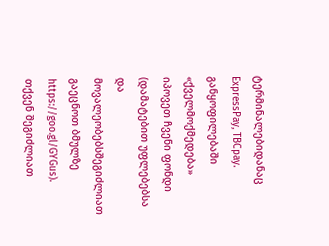ტერმინალებიდანაც ExpressPay, TBCpay. განყოფილებაში «ქველმოქმედება» იპოვეთ ჩვენი ფონდი (დამატებით უფლებებსა და მოვალეობებსშეგიძლიათ გაეცნოთ ბმულზე https://goo.gl/GYGus).
თქვენ შეგიძლიათ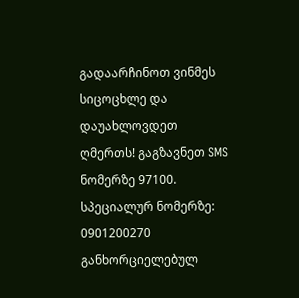გადაარჩინოთ ვინმეს სიცოცხლე და დაუახლოვდეთ ღმერთს! გაგზავნეთ SMS ნომერზე 97100.
სპეციალურ ნომერზე: 0901200270 განხორციელებულ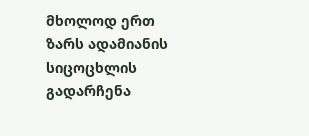მხოლოდ ერთ ზარს ადამიანის სიცოცხლის გადარჩენა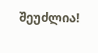შეუძლია!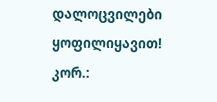დალოცვილები ყოფილიყავით!
კორ.: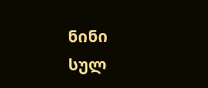ნინი
სულ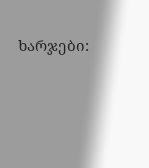ხარჯები: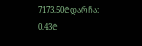7173.50₾დარჩა:
0.43₾